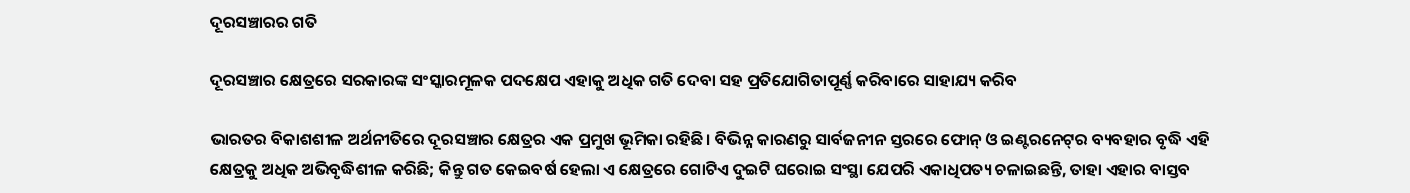ଦୂରସଞ୍ଚାରର ଗତି

ଦୂରସଞ୍ଚାର କ୍ଷେତ୍ରରେ ସରକାରଙ୍କ ସଂସ୍କାରମୂଳକ ପଦକ୍ଷେପ ଏହାକୁ ଅଧିକ ଗତି ଦେବା ସହ ପ୍ରତିଯୋଗିତାପୂର୍ଣ୍ଣ କରିବାରେ ସାହାଯ୍ୟ କରିବ

ଭାରତର ବିକାଶଶୀଳ ଅର୍ଥନୀତିରେ ଦୂରସଞ୍ଚାର କ୍ଷେତ୍ରର ଏକ ପ୍ରମୁଖ ଭୂମିକା ରହିଛି। ବିଭିନ୍ନ କାରଣରୁ ସାର୍ବଜନୀନ ସ୍ତରରେ ଫୋନ୍‌ ଓ ଇଣ୍ଟରନେଟ୍‌ର ବ୍ୟବହାର ବୃଦ୍ଧି ଏହି କ୍ଷେତ୍ରକୁ ଅଧିକ ଅଭିବୃଦ୍ଧିଶୀଳ କରିଛି; କିନ୍ତୁ ଗତ କେଇବର୍ଷ ହେଲା ଏ କ୍ଷେତ୍ରରେ ଗୋଟିଏ ଦୁଇଟି ଘରୋଇ ସଂସ୍ଥା ଯେପରି ଏକାଧିପତ୍ୟ ଚଳାଇଛନ୍ତି, ତାହା ଏହାର ବାସ୍ତବ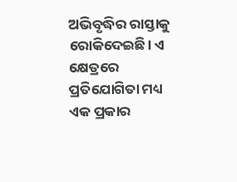ଅଭିବୃଦ୍ଧିର ରାସ୍ତାକୁ ରୋକିଦେଇଛି। ଏ କ୍ଷେତ୍ରରେ ପ୍ରତିଯୋଗିତା ମଧ୍ୟ ଏକ ପ୍ରକାର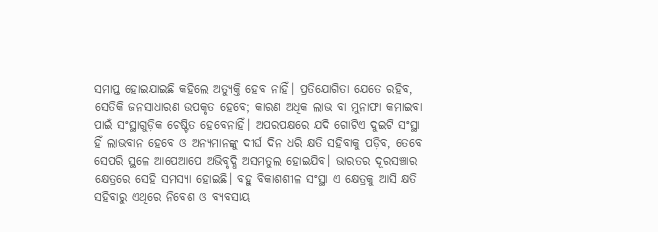ସମାପ୍ତ ହୋଇଯାଇଛି କହିଲେ ଅତ୍ୟୁକ୍ତି ହେବ ନାହିଁ। ପ୍ରତିଯୋଗିତା ଯେତେ ରହିବ, ସେତିକି ଜନସାଧାରଣ ଉପକୃତ ହେବେ; କାରଣ ଅଧିକ ଲାଭ ବା ମୁନାଫା କମାଇବା ପାଇଁ ସଂସ୍ଥାଗୁଡ଼ିକ ଚେଷ୍ଟିତ ହେବେନାହିଁ। ଅପରପକ୍ଷରେ ଯଦି ଗୋଟିଏ ଦୁଇଟି ସଂସ୍ଥା ହିଁ ଲାଭବାନ ହେବେ ଓ ଅନ୍ୟମାନଙ୍କୁ ଦୀର୍ଘ ଦିନ ଧରି କ୍ଷତି ସହିବାକୁ ପଡ଼ିବ, ତେବେ ସେପରି ସ୍ଥଳେ ଆପେଆପେ ଅଭିବୃଦ୍ଧି ଅସମତୁଲ ହୋଇଯିବ। ଭାରତର ଦୂରସଞ୍ଚାର କ୍ଷେତ୍ରରେ ସେହି ସମସ୍ୟା ହୋଇଛି। ବହୁ ବିକାଶଶୀଳ ସଂସ୍ଥା ଏ କ୍ଷେତ୍ରକୁ ଆସି କ୍ଷତି ସହିବାରୁ ଏଥିରେ ନିବେଶ ଓ ବ୍ୟବସାୟ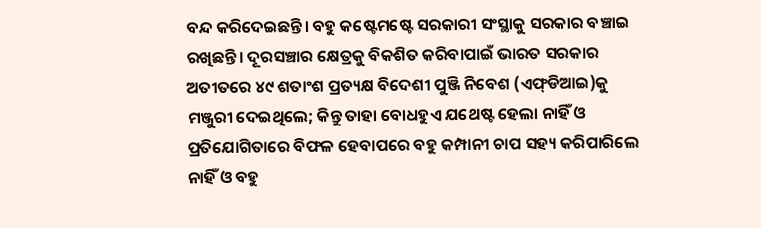ବନ୍ଦ କରିଦେଇଛନ୍ତି। ବହୁ କଷ୍ଟେମଷ୍ଟେ ସରକାରୀ ସଂସ୍ଥାକୁ ସରକାର ବଞ୍ଚାଇ ରଖିଛନ୍ତି। ଦୂରସଞ୍ଚାର କ୍ଷେତ୍ରକୁ ବିକଶିତ କରିବାପାଇଁ ଭାରତ ସରକାର ଅତୀତରେ ୪୯ ଶତାଂଶ ପ୍ରତ୍ୟକ୍ଷ ବିଦେଶୀ ପୁଞ୍ଜି ନିବେଶ (ଏଫ୍‌ଡିଆଇ)କୁ ମଞ୍ଜୁରୀ ଦେଇଥିଲେ; କିନ୍ତୁ ତାହା ବୋଧହୁଏ ଯଥେଷ୍ଟ ହେଲା ନାହିଁ ଓ ପ୍ରତିଯୋଗିତାରେ ବିଫଳ ହେବାପରେ ବହୁ କମ୍ପାନୀ ଚାପ ସହ୍ୟ କରିପାରିଲେ ନାହିଁ ଓ ବହୁ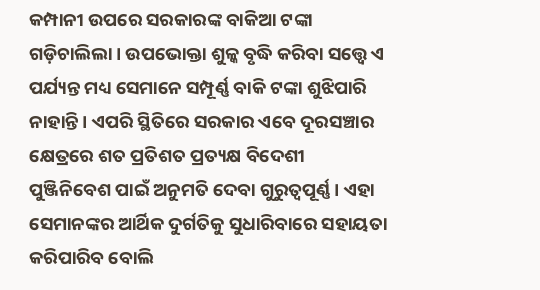କମ୍ପାନୀ ଉପରେ ସରକାରଙ୍କ ବାକିଆ ଟଙ୍କା ଗଡ଼ିଚାଲିଲା। ଉପଭୋକ୍ତା ଶୁଳ୍କ ବୃଦ୍ଧି କରିବା ସତ୍ତ୍ବେ ଏ ପର୍ଯ୍ୟନ୍ତ ମଧ୍ୟ ସେମାନେ ସମ୍ପୂର୍ଣ୍ଣ ବାକି ଟଙ୍କା ଶୁଝିପାରି ନାହାନ୍ତି। ଏପରି ସ୍ଥିତିରେ ସରକାର ଏବେ ଦୂରସଞ୍ଚାର କ୍ଷେତ୍ରରେ ଶତ ପ୍ରତିଶତ ପ୍ରତ୍ୟକ୍ଷ ବିଦେଶୀ ପୁଞ୍ଜିନିବେଶ ପାଇଁ ଅନୁମତି ଦେବା ଗୁରୁତ୍ବପୂର୍ଣ୍ଣ। ଏହା ସେମାନଙ୍କର ଆର୍ଥିକ ଦୁର୍ଗତିକୁ ସୁଧାରିବାରେ ସହାୟତା କରିପାରିବ ବୋଲି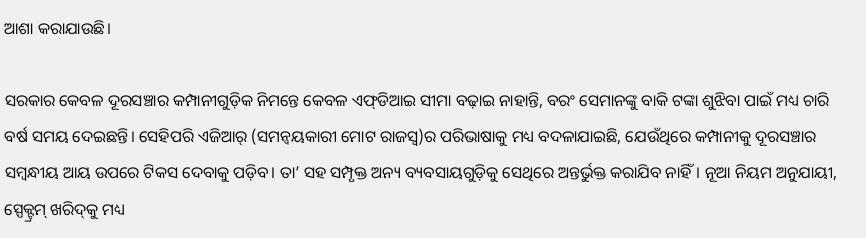ଆଶା କରାଯାଉଛି।

ସରକାର କେବଳ ଦୂରସଞ୍ଚାର କମ୍ପାନୀଗୁଡ଼ିକ ନିମନ୍ତେ କେବଳ ଏଫ୍‌ଡିଆଇ ସୀମା ବଢ଼ାଇ ନାହାନ୍ତି, ବରଂ ସେମାନଙ୍କୁ ବାକି ଟଙ୍କା ଶୁଝିବା ପାଇଁ ମଧ୍ୟ ଚାରି ବର୍ଷ ସମୟ ଦେଇଛନ୍ତି। ସେହିପରି ଏଜିଆର୍‌ (ସମନ୍ବୟକାରୀ ମୋଟ ରାଜସ୍ବ)ର ପରିଭାଷାକୁ ମଧ୍ୟ ବଦଳାଯାଇଛି, ଯେଉଁଥିରେ କମ୍ପାନୀକୁ ଦୂରସଞ୍ଚାର ସମ୍ବନ୍ଧୀୟ ଆୟ ଉପରେ ଟିକସ ଦେବାକୁ ପଡ଼ିବ। ତା’ ସହ ସମ୍ପୃକ୍ତ ଅନ୍ୟ ବ୍ୟବସାୟଗୁଡ଼ିକୁ ସେଥିରେ ଅନ୍ତର୍ଭୁକ୍ତ କରାଯିବ ନାହିଁ। ନୂଆ ନିୟମ ଅନୁଯାୟୀ, ସ୍ପେକ୍ଟ୍ରମ୍‌ ଖରିଦ୍‌କୁ ମଧ୍ୟ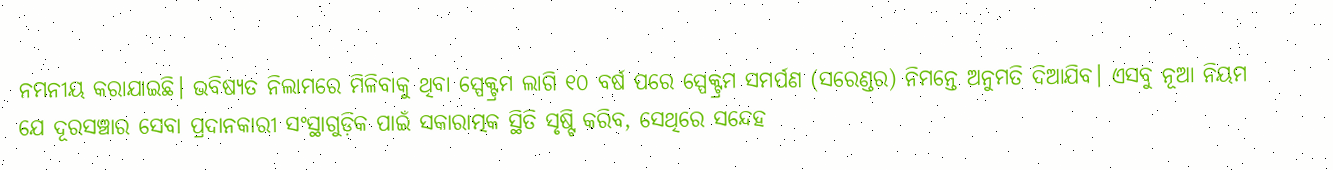ନମନୀୟ କରାଯାଇଛି। ଭବିଷ୍ୟତ ନିଲାମରେ ମିଳିବାକୁ ଥିବା ସ୍ପେକ୍ଟ୍ରମ ଲାଗି ୧୦ ବର୍ଷ ପରେ ସ୍ପେକ୍ଟ୍ରମ ସମର୍ପଣ (ସରେଣ୍ଡର) ନିମନ୍ତେ ଅନୁମତି ଦିଆଯିବ। ଏସବୁ ନୂଆ ନିୟମ ଯେ ଦୂରସଞ୍ଚାର ସେବା ପ୍ରଦାନକାରୀ ସଂସ୍ଥାଗୁଡ଼ିକ ପାଇଁ ସକାରାତ୍ମକ ସ୍ଥିତି ସୃଷ୍ଟି କରିବ, ସେଥିରେ ସନ୍ଦେହ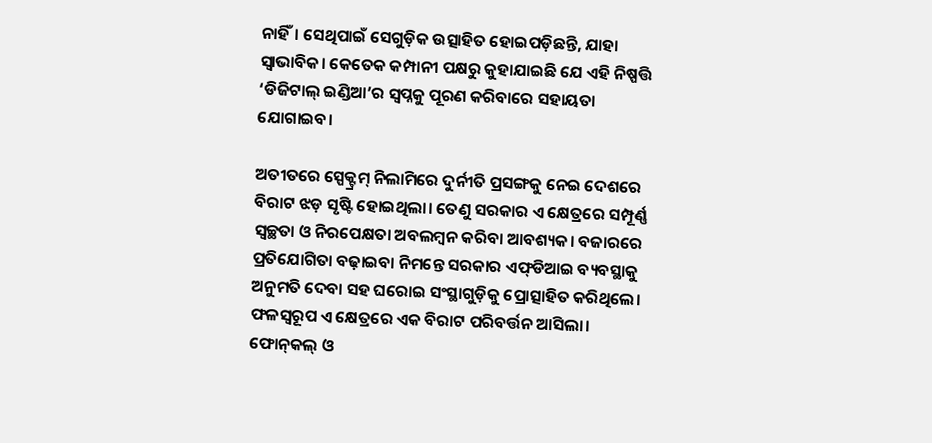ନାହିଁ। ସେଥିପାଇଁ ସେଗୁଡ଼ିକ ଉତ୍ସାହିତ ହୋଇପଡ଼ିଛନ୍ତି, ଯାହା ସ୍ବାଭାବିକ। କେତେକ କମ୍ପାନୀ ପକ୍ଷରୁ କୁହାଯାଇଛି ଯେ ଏହି ନିଷ୍ପତ୍ତି ‘ଡିଜିଟାଲ୍‌ ଇଣ୍ଡିଆ’ର ସ୍ବପ୍ନକୁ ପୂରଣ କରିବାରେ ସହାୟତା ଯୋଗାଇବ।

ଅତୀତରେ ସ୍ପେକ୍ଟ୍ରମ୍‌ ନିଲାମିରେ ଦୁର୍ନୀତି ପ୍ରସଙ୍ଗକୁ ନେଇ ଦେଶରେ ବିରାଟ ଝଡ଼ ସୃଷ୍ଟି ହୋଇଥିଲା। ତେଣୁ ସରକାର ଏ କ୍ଷେତ୍ରରେ ସମ୍ପୂର୍ଣ୍ଣ ସ୍ବଚ୍ଛତା ଓ ନିରପେକ୍ଷତା ଅବଲମ୍ବନ କରିବା ଆବଶ୍ୟକ। ବଜାରରେ ପ୍ରତିଯୋଗିତା ବଢ଼ାଇବା ନିମନ୍ତେ ସରକାର ଏଫ୍‌ଡିଆଇ ବ୍ୟବସ୍ଥାକୁ ଅନୁମତି ଦେବା ସହ ଘରୋଇ ସଂସ୍ଥାଗୁଡ଼ିକୁ ପ୍ରୋତ୍ସାହିତ କରିଥିଲେ। ଫଳସ୍ବରୂପ ଏ କ୍ଷେତ୍ରରେ ଏକ ବିରାଟ ପରିବର୍ତ୍ତନ ଆସିଲା। ଫୋନ୍‌କଲ୍‌ ଓ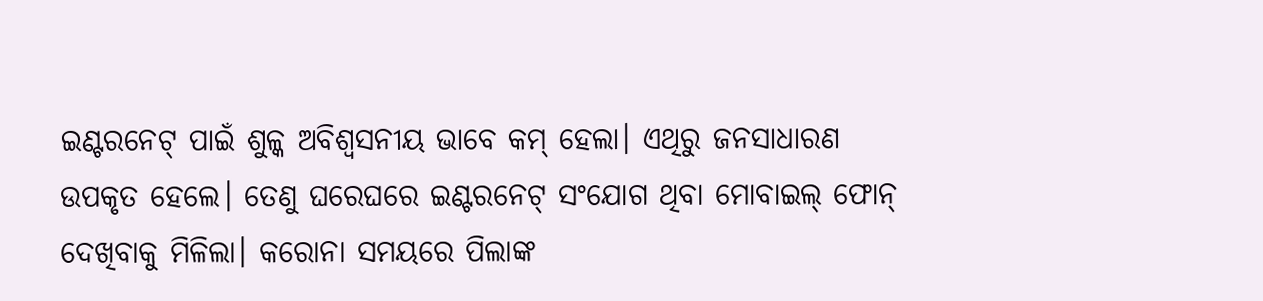ଇଣ୍ଟରନେଟ୍‌ ପାଇଁ ଶୁଳ୍କ ଅବିଶ୍ବସନୀୟ ଭାବେ କମ୍‌ ହେଲା। ଏଥିରୁ ଜନସାଧାରଣ ଉପକୃତ ହେଲେ। ତେଣୁ ଘରେଘରେ ଇଣ୍ଟରନେଟ୍‌ ସଂଯୋଗ ଥିବା ମୋବାଇଲ୍‌ ଫୋନ୍‌ ଦେଖିବାକୁ ମିଳିଲା। କରୋନା ସମୟରେ ପିଲାଙ୍କ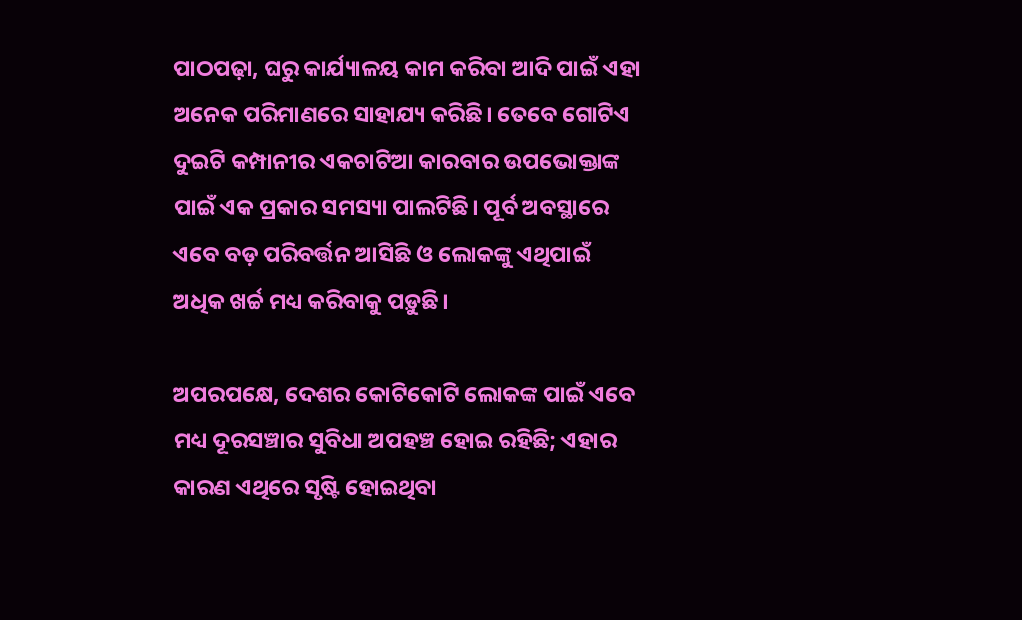ପାଠପଢ଼ା, ଘରୁ କାର୍ଯ୍ୟାଳୟ କାମ କରିବା ଆଦି ପାଇଁ ଏହା ଅନେକ ପରିମାଣରେ ସାହାଯ୍ୟ କରିଛି। ତେବେ ଗୋଟିଏ ଦୁଇଟି କମ୍ପାନୀର ଏକଚାଟିଆ କାରବାର ଉପଭୋକ୍ତାଙ୍କ ପାଇଁ ଏକ ପ୍ରକାର ସମସ୍ୟା ପାଲଟିଛି। ପୂର୍ବ ଅବସ୍ଥାରେ ଏବେ ବଡ଼ ପରିବର୍ତ୍ତନ ଆସିଛି ଓ ଲୋକଙ୍କୁ ଏଥିପାଇଁ ଅଧିକ ଖର୍ଚ୍ଚ ମଧ୍ୟ କରିବାକୁ ପଡ଼ୁଛି।

ଅପରପକ୍ଷେ, ଦେଶର କୋଟିକୋଟି ଲୋକଙ୍କ ପାଇଁ ଏବେ ମଧ୍ୟ ଦୂରସଞ୍ଚାର ସୁବିଧା ଅପହଞ୍ଚ ହୋଇ ରହିଛି; ଏହାର କାରଣ ଏଥିରେ ସୃଷ୍ଟି ହୋଇଥିବା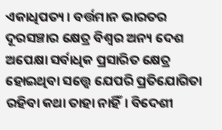ଏକାଧିପତ୍ୟ। ବର୍ତ୍ତମାନ ଭାରତର ଦୂରସଞ୍ଚାର କ୍ଷେତ୍ର ବିଶ୍ବର ଅନ୍ୟ ଦେଶ ଅପେକ୍ଷା ସର୍ବାଧିକ ପ୍ରସାରିତ କ୍ଷେତ୍ର ହୋଇଥିବା ସତ୍ତ୍ବେ ଯେପରି ପ୍ରତିଯୋଗିତା ରହିବା କଥା ତାହା ନାହିଁ। ବିଦେଶୀ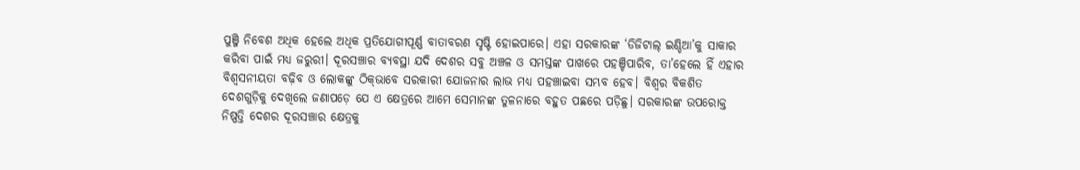ପୁଞ୍ଜି ନିବେଶ ଅଧିକ ହେଲେ ଅଧିକ ପ୍ରତିଯୋଗୀପୂର୍ଣ୍ଣ ବାତାବରଣ ସୃଷ୍ଟି ହୋଇପାରେ। ଏହା ସରକାରଙ୍କ ‘ଡିଜିଟାଲ୍‌ ଇଣ୍ଡିଆ’କୁ ସାକାର କରିବା ପାଇଁ ମଧ୍ୟ ଜରୁରୀ। ଦୂରସଞ୍ଚାର ବ୍ୟବସ୍ଥା ଯଦି ଦେଶର ସବୁ ଅଞ୍ଚଳ ଓ ସମସ୍ତଙ୍କ ପାଖରେ ପହଞ୍ଚିପାରିବ, ତା’ହେଲେ ହିଁ ଏହାର ବିଶ୍ବସନୀୟତା ବଢ଼ିବ ଓ ଲୋକଙ୍କୁ ଠିକ୍‌ଭାବେ ସରକାରୀ ଯୋଜନାର ଲାଭ ମଧ୍ୟ ପହଞ୍ଚାଇବା ସମ୍ଭବ ହେବ। ବିଶ୍ବର ବିକଶିତ ଦେଶଗୁଡ଼ିକୁ ଦେଖିଲେ ଜଣାପଡ଼େ ଯେ ଏ କ୍ଷେତ୍ରରେ ଆମେ ସେମାନଙ୍କ ତୁଳନାରେ ବହୁତ ପଛରେ ପଡ଼ିଛୁ। ସରକାରଙ୍କ ଉପରୋକ୍ତ ନିଷ୍ପତ୍ତି ଦେଶର ଦୂରସଞ୍ଚାର କ୍ଷେତ୍ରକୁ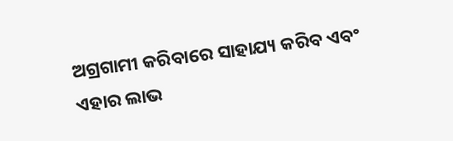ଅଗ୍ରଗାମୀ କରିବାରେ ସାହାଯ୍ୟ କରିବ ଏବଂ ଏହାର ଲାଭ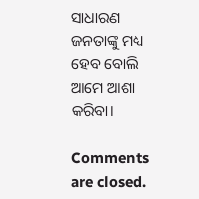ସାଧାରଣ ଜନତାଙ୍କୁ ମଧ୍ୟ ହେବ ବୋଲି ଆମେ ଆଶା କରିବା।

Comments are closed.